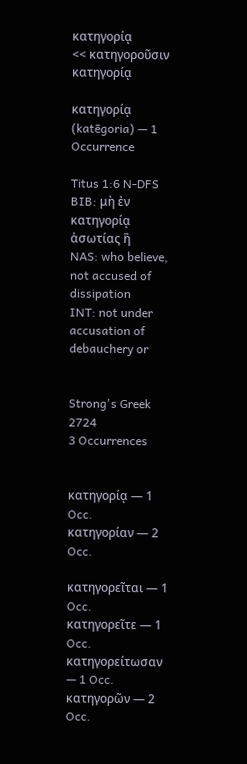κατηγορίᾳ
<< κατηγοροῦσιν
κατηγορίᾳ

κατηγορίᾳ (katēgoria) — 1 Occurrence

Titus 1:6 N-DFS
BIB: μὴ ἐν κατηγορίᾳ ἀσωτίας ἢ
NAS: who believe, not accused of dissipation
INT: not under accusation of debauchery or


Strong's Greek 2724
3 Occurrences


κατηγορίᾳ — 1 Occ.
κατηγορίαν — 2 Occ.

κατηγορεῖται — 1 Occ.
κατηγορεῖτε — 1 Occ.
κατηγορείτωσαν — 1 Occ.
κατηγορῶν — 2 Occ.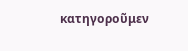κατηγοροῦμεν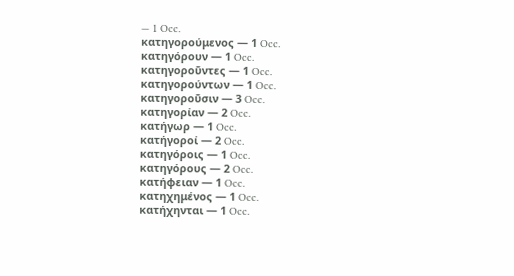— 1 Occ.
κατηγορούμενος — 1 Occ.
κατηγόρουν — 1 Occ.
κατηγοροῦντες — 1 Occ.
κατηγορούντων — 1 Occ.
κατηγοροῦσιν — 3 Occ.
κατηγορίαν — 2 Occ.
κατήγωρ — 1 Occ.
κατήγοροί — 2 Occ.
κατηγόροις — 1 Occ.
κατηγόρους — 2 Occ.
κατήφειαν — 1 Occ.
κατηχημένος — 1 Occ.
κατήχηνται — 1 Occ.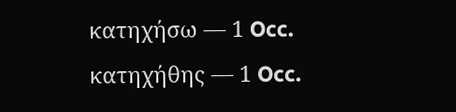κατηχήσω — 1 Occ.
κατηχήθης — 1 Occ.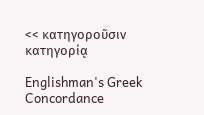<< κατηγοροῦσιν
κατηγορίᾳ

Englishman's Greek Concordance